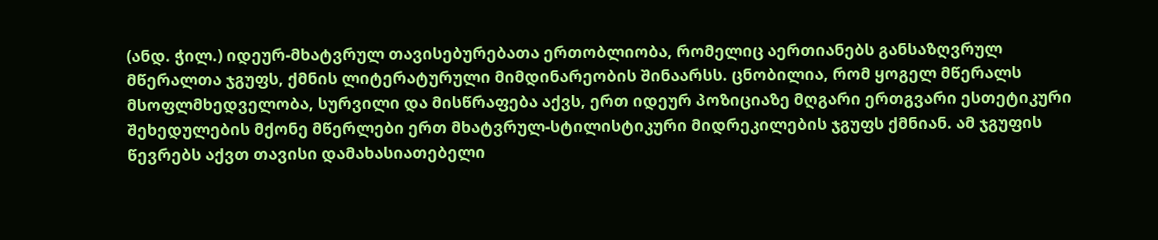(ანდ. ჭილ.) იდეურ-მხატვრულ თავისებურებათა ერთობლიობა, რომელიც აერთიანებს განსაზღვრულ მწერალთა ჯგუფს, ქმნის ლიტერატურული მიმდინარეობის შინაარსს. ცნობილია, რომ ყოგელ მწერალს მსოფლმხედველობა, სურვილი და მისწრაფება აქვს, ერთ იდეურ პოზიციაზე მღგარი ერთგვარი ესთეტიკური შეხედულების მქონე მწერლები ერთ მხატვრულ-სტილისტიკური მიდრეკილების ჯგუფს ქმნიან. ამ ჯგუფის წევრებს აქვთ თავისი დამახასიათებელი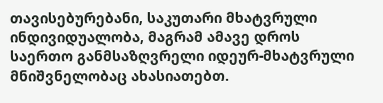თავისებურებანი, საკუთარი მხატვრული ინდივიდუალობა, მაგრამ ამავე დროს საერთო განმსაზღვრელი იდეურ-მხატვრული მნიშვნელობაც ახასიათებთ.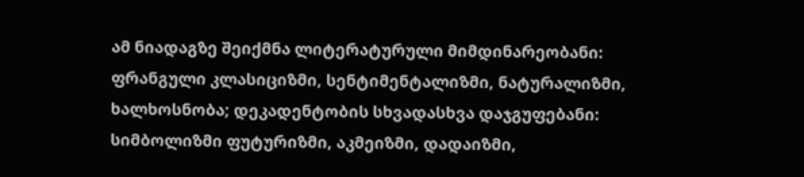ამ ნიადაგზე შეიქმნა ლიტერატურული მიმდინარეობანი: ფრანგული კლასიციზმი, სენტიმენტალიზმი, ნატურალიზმი, ხალხოსნობა; დეკადენტობის სხვადასხვა დაჯგუფებანი: სიმბოლიზმი ფუტურიზმი, აკმეიზმი, დადაიზმი,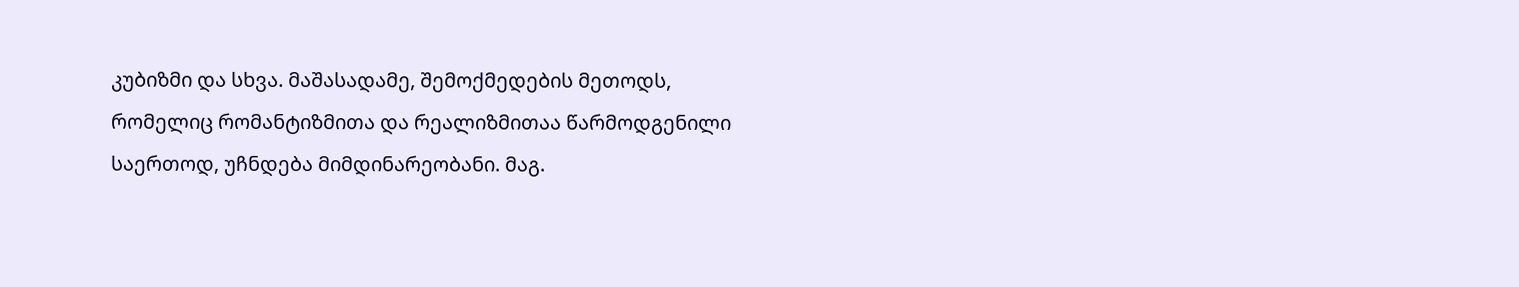კუბიზმი და სხვა. მაშასადამე, შემოქმედების მეთოდს, რომელიც რომანტიზმითა და რეალიზმითაა წარმოდგენილი საერთოდ, უჩნდება მიმდინარეობანი. მაგ.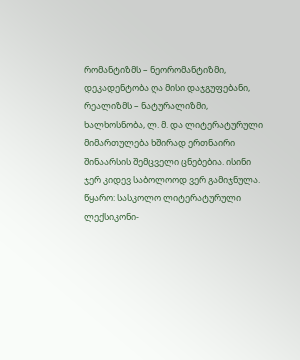რომანტიზმს – ნეორომანტიზმი, დეკადენტობა ღა მისი დაჯგუფებანი, რეალიზმს – ნატურალიზმი, ხალხოსნობა, ლ. მ. და ლიტერატურული მიმართულება ხშირად ერთნაირი შინაარსის შემცველი ცნებებია. ისინი ჯერ კიდევ საბოლოოდ ვერ გამიჯნულა.
წყარო: სასკოლო ლიტერატურული ლექსიკონი-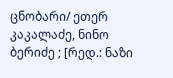ცნობარი/ ეთერ კაკალაძე, ნინო ბერიძე ; [რედ.: ნაზი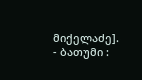მიქელაძე]. - ბათუმი :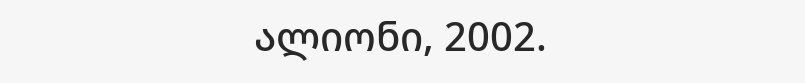ალიონი, 2002.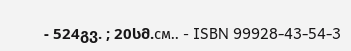- 524გვ. ; 20სმ.см.. - ISBN 99928-43-54-3